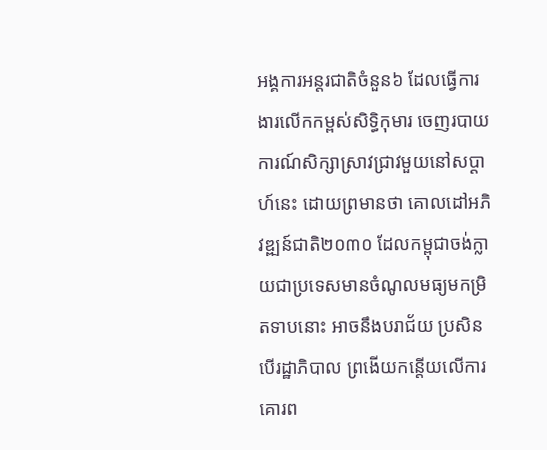អង្គការអន្តរជាតិចំនួន៦ ដែលធ្វើការងារលើកកម្ពស់សិទ្ធិកុមារ ចេញរបាយការណ៍សិក្សាស្រាវជ្រាវមួយនៅសប្ដាហ៍នេះ ដោយព្រមានថា គោលដៅអភិវឌ្ឍន៍ជាតិ២០៣០ ដែលកម្ពុជាចង់ក្លាយជាប្រទេសមានចំណូលមធ្យមកម្រិតទាបនោះ អាចនឹងបរាជ័យ ប្រសិនបើរដ្ឋាភិបាល ព្រងើយកន្តើយលើការគោរព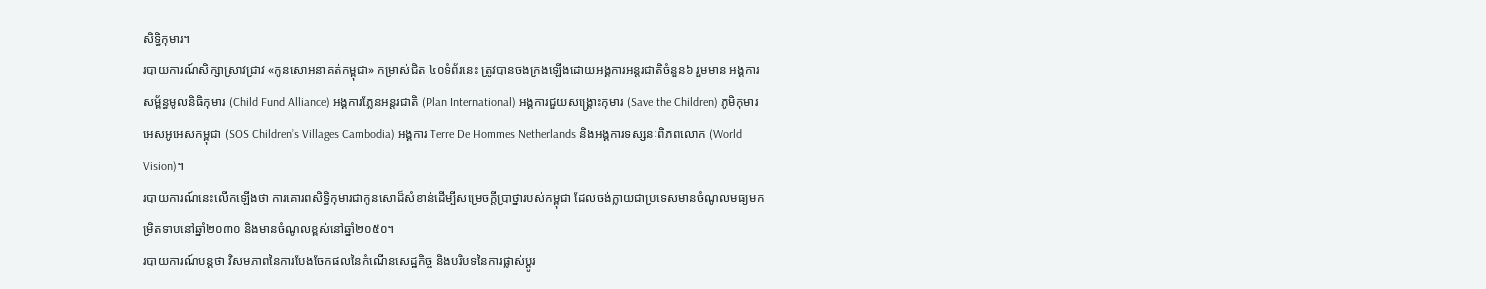សិទ្ធិកុមារ។
របាយការណ៍សិក្សាស្រាវជ្រាវ «កូនសោអនាគត់កម្ពុជា» កម្រាស់ជិត ៤០ទំព័រនេះ ត្រូវបានចងក្រងឡើងដោយអង្គការអន្តរជាតិចំនួន៦ រួមមាន អង្គការសម្ព័ន្ធមូលនិធិកុមារ (Child Fund Alliance) អង្គការភ្លែនអន្តរជាតិ (Plan International) អង្គការជួយសង្គ្រោះកុមារ (Save the Children) ភូមិកុមារអេសអូអេសកម្ពុជា (SOS Children’s Villages Cambodia) អង្គការ Terre De Hommes Netherlands និងអង្គការទស្សនៈពិភពលោក (World Vision)។
របាយការណ៍នេះលើកឡើងថា ការគោរពសិទ្ធិកុមារជាកូនសោដ៏សំខាន់ដើម្បីសម្រេចក្ដីប្រាថ្នារបស់កម្ពុជា ដែលចង់ក្លាយជាប្រទេសមានចំណូលមធ្យមកម្រិតទាបនៅឆ្នាំ២០៣០ និងមានចំណូលខ្ពស់នៅឆ្នាំ២០៥០។
របាយការណ៍បន្តថា វិសមភាពនៃការបែងចែកផលនៃកំណើនសេដ្ឋកិច្ច និងបរិបទនៃការផ្លាស់ប្ដូរ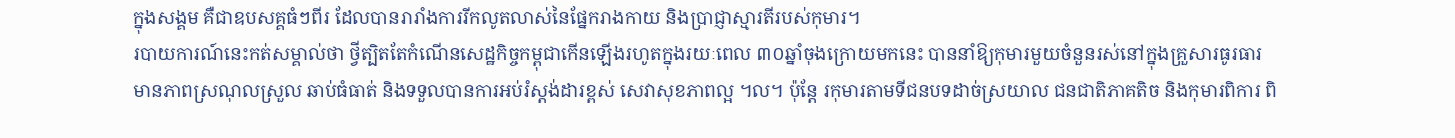ក្នុងសង្គម គឺជាឧបសគ្គធំៗពីរ ដែលបានរារាំងការរីកលូតលាស់នៃផ្នែករាងកាយ និងប្រាជ្ញាស្មារតីរបស់កុមារ។
របាយការណ៍នេះកត់សម្គាល់ថា ថ្វីត្បិតតែកំណើនសេដ្ឋកិច្ចកម្ពុជាកើនឡើងរហូតក្នុងរយៈពេល ៣០ឆ្នាំចុងក្រោយមកនេះ បាននាំឱ្យកុមារមួយចំនួនរស់នៅក្នុងគ្រួសារធូរធារ មានភាពស្រណុលស្រួល ឆាប់ធំធាត់ និងទទួលបានការអប់រំស្ដង់ដារខ្ពស់ សេវាសុខភាពល្អ ។ល។ ប៉ុន្តែ រកុមារតាមទីជនបទដាច់ស្រយាល ជនជាតិភាគតិច និងកុមារពិការ ពិ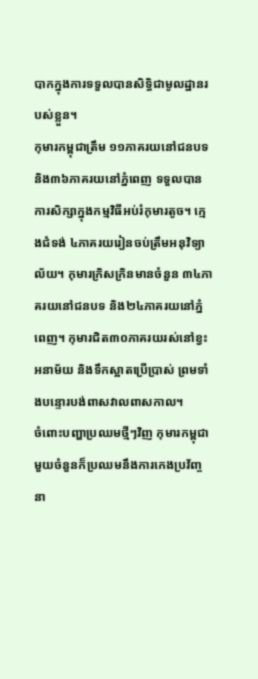បាកក្នុងការទទួលបានសិទ្ធិជាមូលដ្ឋានរបស់ខ្លួន។
កុមារកម្ពុជាត្រឹម ១១ភាគរយនៅជនបទ និង៣៦ភាគរយនៅភ្នំពេញ ទទួលបានការសិក្សាក្នុងកម្មវិធីអប់រំកុមារតូច។ ក្មេងជំទង់ ៤ភាគរយរៀនចប់ត្រឹមអនុវិទ្យាល័យ។ កុមារក្រិសក្រិនមានចំនួន ៣៤ភាគរយនៅជនបទ និង២៤ភាគរយនៅភ្នំពេញ។ កុមារជិត៣០ភាគរយរស់នៅខ្វះអនាម័យ និងទឹកស្អាតប្រើប្រាស់ ព្រមទាំងបន្ទោរបង់ពាសវាលពាសកាល។
ចំពោះបញ្ហាប្រឈមថ្មីៗវិញ កុមារកម្ពុជាមួយចំនួនក៏ប្រឈមនឹងការកេងប្រវ័ញ្ចនា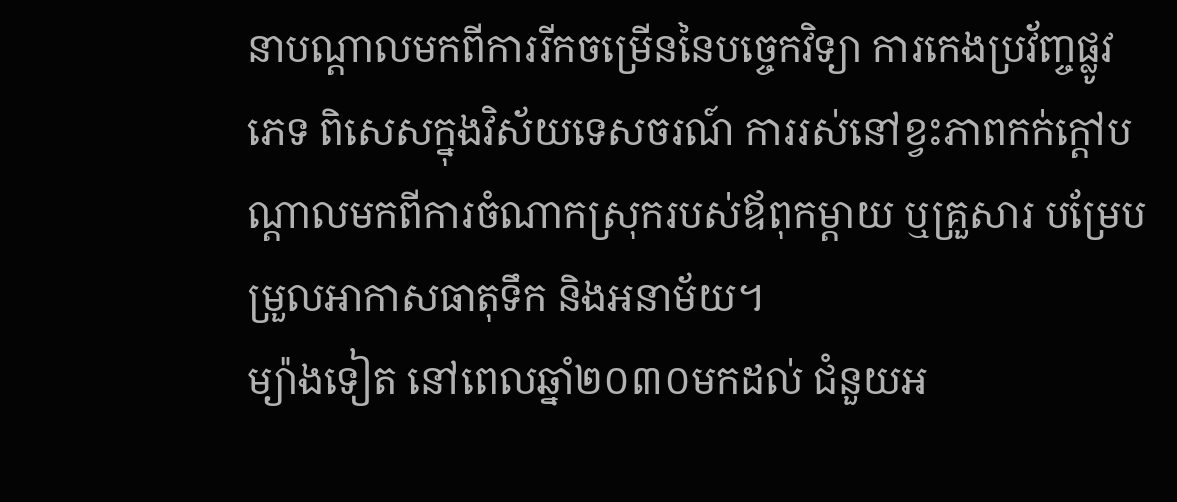នាបណ្ដាលមកពីការរីកចម្រើននៃបច្ចេកវិទ្យា ការកេងប្រវ័ញ្ចផ្លូវភេទ ពិសេសក្នុងវិស័យទេសចរណ៍ ការរស់នៅខ្វះភាពកក់ក្ដៅបណ្ដាលមកពីការចំណាកស្រុករបស់ឪពុកម្ដាយ ឬគ្រួសារ បម្រែបម្រួលអាកាសធាតុទឹក និងអនាម័យ។
ម្យ៉ាងទៀត នៅពេលឆ្នាំ២០៣០មកដល់ ជំនួយអ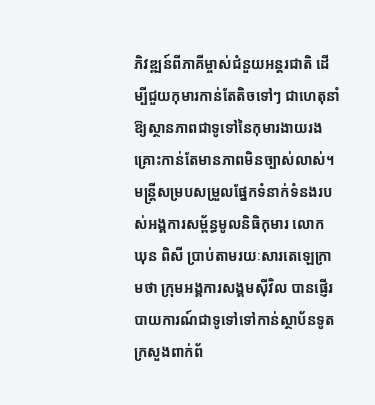ភិវឌ្ឍន៍ពីភាគីម្ចាស់ជំនួយអន្តរជាតិ ដើម្បីជួយកុមារកាន់តែតិចទៅៗ ជាហេតុនាំឱ្យស្ថានភាពជាទូទៅនៃកុមារងាយរងគ្រោះកាន់តែមានភាពមិនច្បាស់លាស់។
មន្ត្រីសម្របសម្រួលផ្នែកទំនាក់ទំនងរបស់អង្គការសម្ព័ន្ធមូលនិធិកុមារ លោក ឃុន ពិសី ប្រាប់តាមរយៈសារតេឡេក្រាមថា ក្រុមអង្គការសង្គមស៊ីវិល បានផ្ញើរបាយការណ៍ជាទូទៅទៅកាន់ស្ថាប័នទូត ក្រសួងពាក់ព័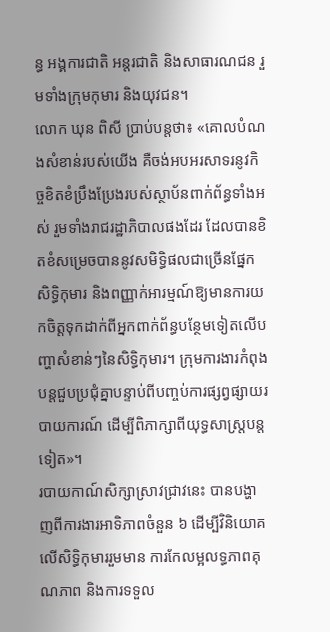ន្ធ អង្គការជាតិ អន្តរជាតិ និងសាធារណជន រួមទាំងក្រុមកុមារ និងយុវជន។
លោក ឃុន ពិសី ប្រាប់បន្តថា៖ «គោលបំណងសំខាន់របស់យើង គឺចង់អបអរសាទរនូវកិច្ចខិតខំប្រឹងប្រែងរបស់ស្ថាប័នពាក់ព័ន្ធទាំងអស់ រួមទាំងរាជរដ្ឋាភិបាលផងដែរ ដែលបានខិតខំសម្រេចបាននូវសមិទ្ធិផលជាច្រើនផ្នែកសិទ្ធិកុមារ និងពញ្ញាក់អារម្មណ៍ឱ្យមានការយកចិត្តទុកដាក់ពីអ្នកពាក់ព័ន្ធបន្ថែមទៀតលើបញ្ហាសំខាន់ៗនៃសិទ្ធិកុមារ។ ក្រុមការងារកំពុងបន្តជួបប្រជុំគ្នាបន្ទាប់ពីបញ្ចប់ការផ្សព្វផ្សាយរបាយការណ៍ ដើម្បីពិភាក្សាពីយុទ្ធសាស្ដ្របន្តទៀត»។
របាយកាណ៍សិក្សាស្រាវជ្រាវនេះ បានបង្ហាញពីការងារអាទិភាពចំនួន ៦ ដើម្បីវិនិយោគលើសិទ្ធិកុមាររួមមាន ការកែលម្អលទ្ធភាពគុណភាព និងការទទួល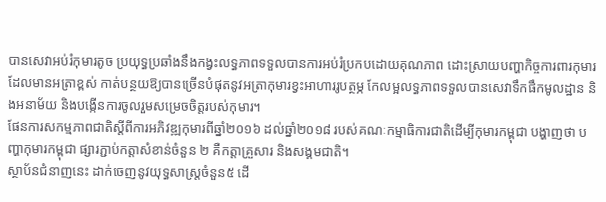បានសេវាអប់រំកុមារតូច ប្រយុទ្ធប្រឆាំងនឹងកង្វះលទ្ធភាពទទួលបានការអប់រំប្រកបដោយគុណភាព ដោះស្រាយបញ្ហាកិច្ចការពារកុមារដែលមានអត្រាខ្ពស់ កាត់បន្ថយឱ្យបានច្រើនបំផុតនូវអត្រាកុមារខ្វះអាហាររូបត្ថម្ភ កែលម្អលទ្ធភាពទទួលបានសេវាទឹកផឹកមូលដ្ឋាន និងអនាម័យ និងបង្កើនការចូលរួមសម្រេចចិត្តរបស់កុមារ។
ផែនការសកម្មភាពជាតិស្ដីពីការអភិវឌ្ឍកុមារពីឆ្នាំ២០១៦ ដល់ឆ្នាំ២០១៨ របស់គណៈកម្មាធិការជាតិដើម្បីកុមារកម្ពុជា បង្ហាញថា បញ្ហាកុមារកម្ពុជា ផ្សារភ្ជាប់កត្តាសំខាន់ចំនួន ២ គឺកត្តាគ្រួសារ និងសង្គមជាតិ។
ស្ថាប័នជំនាញនេះ ដាក់ចេញនូវយុទ្ធសាស្ដ្រចំនួន៥ ដើ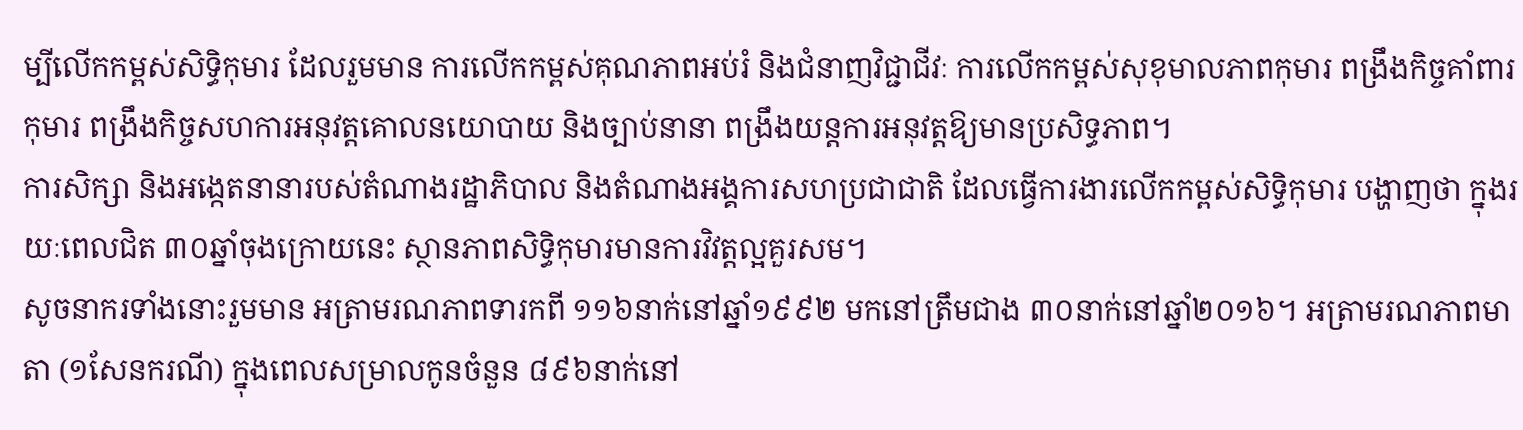ម្បីលើកកម្ពស់សិទ្ធិកុមារ ដែលរួមមាន ការលើកកម្ពស់គុណភាពអប់រំ និងជំនាញវិជ្ជាជីវៈ ការលើកកម្ពស់សុខុមាលភាពកុមារ ពង្រឹងកិច្ចគាំពារកុមារ ពង្រឹងកិច្ចសហការអនុវត្តគោលនយោបាយ និងច្បាប់នានា ពង្រឹងយន្តការអនុវត្តឱ្យមានប្រសិទ្ធភាព។
ការសិក្សា និងអង្កេតនានារបស់តំណាងរដ្ឋាភិបាល និងតំណាងអង្គការសហប្រជាជាតិ ដែលធ្វើការងារលើកកម្ពស់សិទ្ធិកុមារ បង្ហាញថា ក្នុងរយៈពេលជិត ៣០ឆ្នាំចុងក្រោយនេះ ស្ថានភាពសិទ្ធិកុមារមានការវិវត្តល្អគួរសម។
សូចនាករទាំងនោះរួមមាន អត្រាមរណភាពទារកពី ១១៦នាក់នៅឆ្នាំ១៩៩២ មកនៅត្រឹមជាង ៣០នាក់នៅឆ្នាំ២០១៦។ អត្រាមរណភាពមាតា (១សែនករណី) ក្នុងពេលសម្រាលកូនចំនួន ៨៩៦នាក់នៅ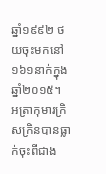ឆ្នាំ១៩៩២ ថយចុះមកនៅ ១៦១នាក់ក្នុងឆ្នាំ២០១៥។
អត្រាកុមារក្រិសក្រិនបានធ្លាក់ចុះពីជាង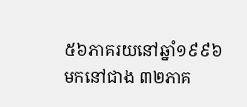៥៦ភាគរយនៅឆ្នាំ១៩៩៦ មកនៅជាង ៣២ភាគ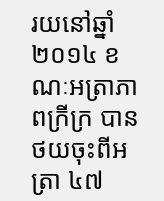រយនៅឆ្នាំ២០១៤ ខណៈអត្រាភាពក្រីក្រ បានថយចុះពីអត្រា ៤៧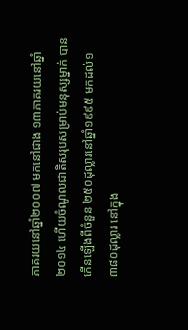ភាគរយនៅឆ្នាំ២០០៧ មកនៅជាង ១៣ភាគរយនៅឆ្នាំ២០១៤ ហើយចំណូលជាតិសរុបសម្រាប់មនុស្សម្នាក់ បានកើនឡើងពីចំនួន ២៥០ដុល្លារនៅឆ្នាំ១៩៩៥ មកដល់១ ៣៨០ដុល្លារ នៅក្នុង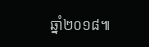ឆ្នាំ២០១៨៕